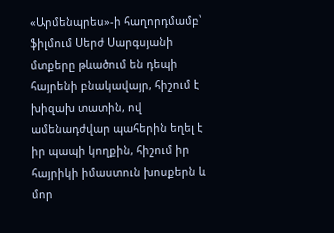«Արմենպրես»-ի հաղորդմամբ՝ ֆիլմում Սերժ Սարգսյանի մտքերը թևածում են դեպի հայրենի բնակավայր, հիշում է խիզախ տատին, ով ամենադժվար պահերին եղել է իր պապի կողքին, հիշում իր հայրիկի իմաստուն խոսքերն և մոր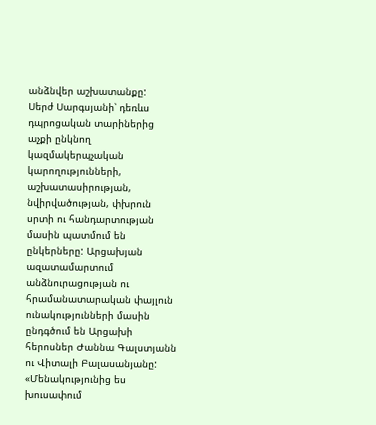անձնվեր աշխատանքը:
Սերժ Սարգսյանի՝ դեռևս դպրոցական տարիներից աչքի ընկնող կազմակերպչական կարողությունների, աշխատասիրության, նվիրվածության, փխրուն սրտի ու հանդարտության մասին պատմում են ընկերները: Արցախյան ազատամարտում անձնուրացության ու հրամանատարական փայլուն ունակությունների մասին ընդգծում են Արցախի հերոսներ Ժաննա Գալստյանն ու Վիտալի Բալասանյանը:
«Մենակությունից ես խուսափում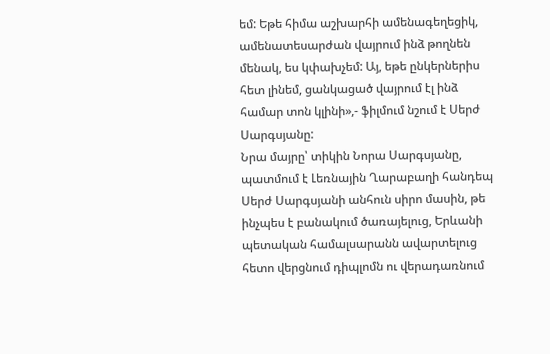եմ: Եթե հիմա աշխարհի ամենագեղեցիկ, ամենատեսարժան վայրում ինձ թողնեն մենակ, ես կփախչեմ: Այ, եթե ընկերներիս հետ լինեմ, ցանկացած վայրում էլ ինձ համար տոն կլինի»,- ֆիլմում նշում է Սերժ Սարգսյանը:
Նրա մայրը՝ տիկին Նորա Սարգսյանը, պատմում է Լեռնային Ղարաբաղի հանդեպ Սերժ Սարգսյանի անհուն սիրո մասին, թե ինչպես է բանակում ծառայելուց, Երևանի պետական համալսարանն ավարտելուց հետո վերցնում դիպլոմն ու վերադառնում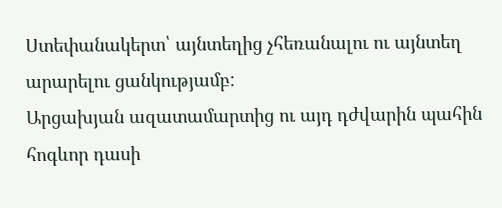Ստեփանակերտ՝ այնտեղից չհեռանալու ու այնտեղ արարելու ցանկությամբ:
Արցախյան ազատամարտից ու այդ դժվարին պահին հոգևոր դասի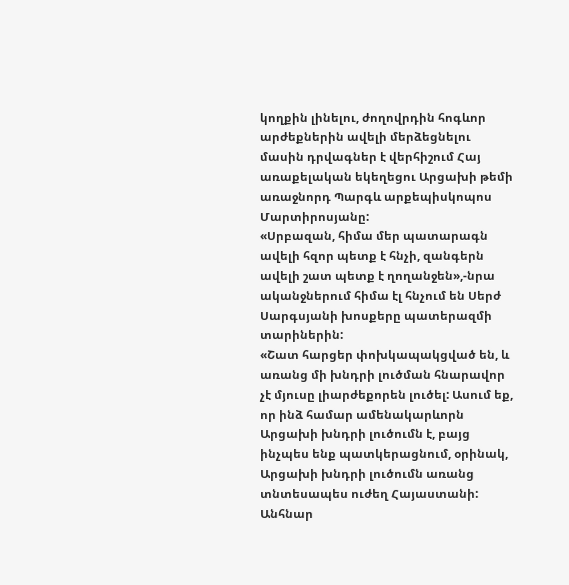կողքին լինելու, ժողովրդին հոգևոր արժեքներին ավելի մերձեցնելու մասին դրվագներ է վերհիշում Հայ առաքելական եկեղեցու Արցախի թեմի առաջնորդ Պարգև արքեպիսկոպոս Մարտիրոսյանը:
«Սրբազան, հիմա մեր պատարագն ավելի հզոր պետք է հնչի, զանգերն ավելի շատ պետք է ղողանջեն»,-նրա ականջներում հիմա էլ հնչում են Սերժ Սարգսյանի խոսքերը պատերազմի տարիներին:
«Շատ հարցեր փոխկապակցված են, և առանց մի խնդրի լուծման հնարավոր չէ մյուսը լիարժեքորեն լուծել: Ասում եք, որ ինձ համար ամենակարևորն Արցախի խնդրի լուծումն է, բայց ինչպես ենք պատկերացնում, օրինակ, Արցախի խնդրի լուծումն առանց տնտեսապես ուժեղ Հայաստանի: Անհնար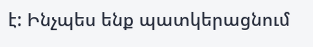է: Ինչպես ենք պատկերացնում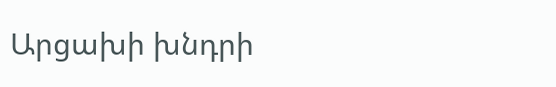Արցախի խնդրի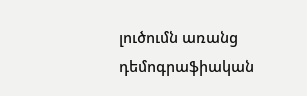լուծումն առանց դեմոգրաֆիական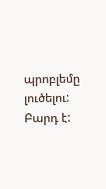պրոբլեմը լուծելու: Բարդ է: